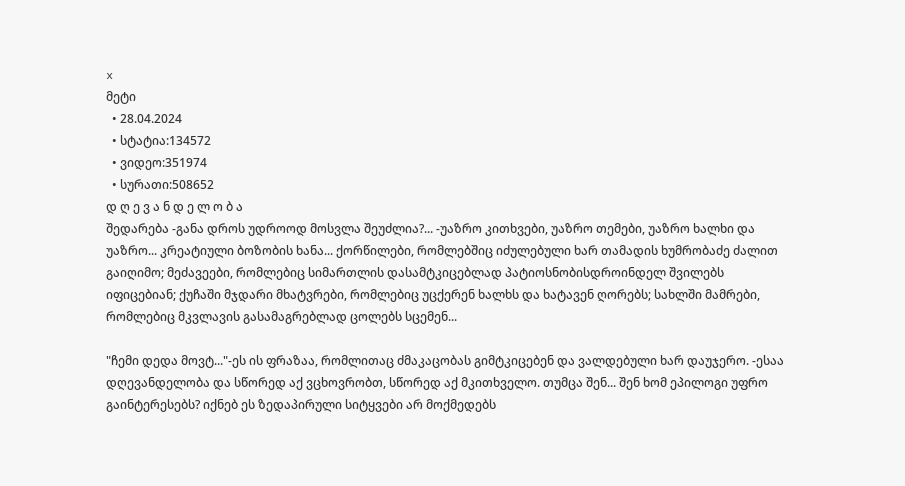x
მეტი
  • 28.04.2024
  • სტატია:134572
  • ვიდეო:351974
  • სურათი:508652
დ ღ ე ვ ა ნ დ ე ლ ო ბ ა
შედარება -განა დროს უდროოდ მოსვლა შეუძლია?... -უაზრო კითხვები, უაზრო თემები, უაზრო ხალხი და უაზრო... კრეატიული ბოზობის ხანა... ქორწილები, რომლებშიც იძულებული ხარ თამადის ხუმრობაძე ძალით გაიღიმო; მეძავეები, რომლებიც სიმართლის დასამტკიცებლად პატიოსნობისდროინდელ შვილებს იფიცებიან; ქუჩაში მჯდარი მხატვრები, რომლებიც უცქერენ ხალხს და ხატავენ ღორებს; სახლში მამრები, რომლებიც მკვლავის გასამაგრებლად ცოლებს სცემენ...

"ჩემი დედა მოვტ..."-ეს ის ფრაზაა, რომლითაც ძმაკაცობას გიმტკიცებენ და ვალდებული ხარ დაუჯერო. -ესაა დღევანდელობა და სწორედ აქ ვცხოვრობთ, სწორედ აქ მკითხველო. თუმცა შენ... შენ ხომ ეპილოგი უფრო გაინტერესებს? იქნებ ეს ზედაპირული სიტყვები არ მოქმედებს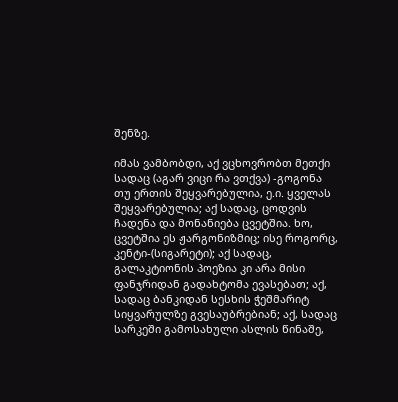შენზე.

იმას ვამბობდი, აქ ვცხოვრობთ მეთქი სადაც (აგარ ვიცი რა ვთქვა) -გოგონა თუ ერთის შეყვარებულია, ე.ი. ყველას შეყვარებულია; აქ სადაც, ცოდვის ჩადენა და მონანიება ცვეტშია. ხო, ცვეტშია ეს ჟარგონიზმიც; ისე როგორც, კენტი-(სიგარეტი); აქ სადაც, გალაკტიონის პოეზია კი არა მისი ფანჯრიდან გადახტომა ევასებათ; აქ, სადაც ბანკიდან სესხის ჭეშმარიტ სიყვარულზე გვესაუბრებიან; აქ, სადაც სარკეში გამოსახული ასლის წინაშე,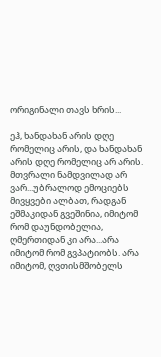ორიგინალი თავს ხრის...

ეჰ, ხანდახან არის დღე რომელიც არის, და ხანდახან არის დღე რომელიც არ არის. მთვრალი ნამდვილად არ ვარ...უბრალოდ ემოციებს მივყვები ალბათ, რადგან ეშმაკიდან გვეშინია, იმიტომ რომ დაუნდობელია, ღმერთიდან კი არა...არა იმიტომ რომ გვპატიობს. არა იმიტომ, ღვთისმშობელს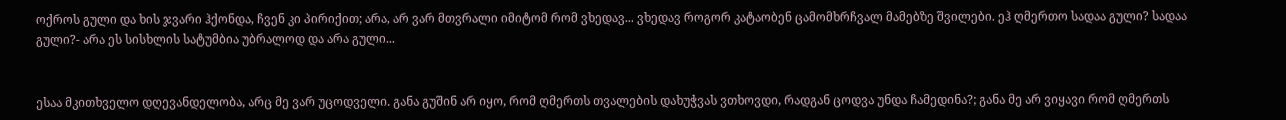ოქროს გული და ხის ჯვარი ჰქონდა, ჩვენ კი პირიქით; არა, არ ვარ მთვრალი იმიტომ რომ ვხედავ... ვხედავ როგორ კატაობენ ცამომხრჩვალ მამებზე შვილები. ეჰ ღმერთო სადაა გული? სადაა გული?- არა ეს სისხლის სატუმბია უბრალოდ და არა გული...


ესაა მკითხველო დღევანდელობა, არც მე ვარ უცოდველი. განა გუშინ არ იყო, რომ ღმერთს თვალების დახუჭვას ვთხოვდი, რადგან ცოდვა უნდა ჩამედინა?; განა მე არ ვიყავი რომ ღმერთს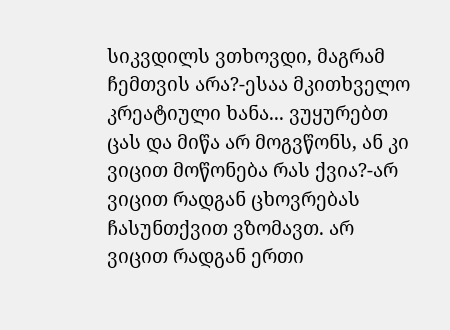სიკვდილს ვთხოვდი, მაგრამ ჩემთვის არა?-ესაა მკითხველო კრეატიული ხანა... ვუყურებთ ცას და მიწა არ მოგვწონს, ან კი ვიცით მოწონება რას ქვია?-არ ვიცით რადგან ცხოვრებას ჩასუნთქვით ვზომავთ. არ ვიცით რადგან ერთი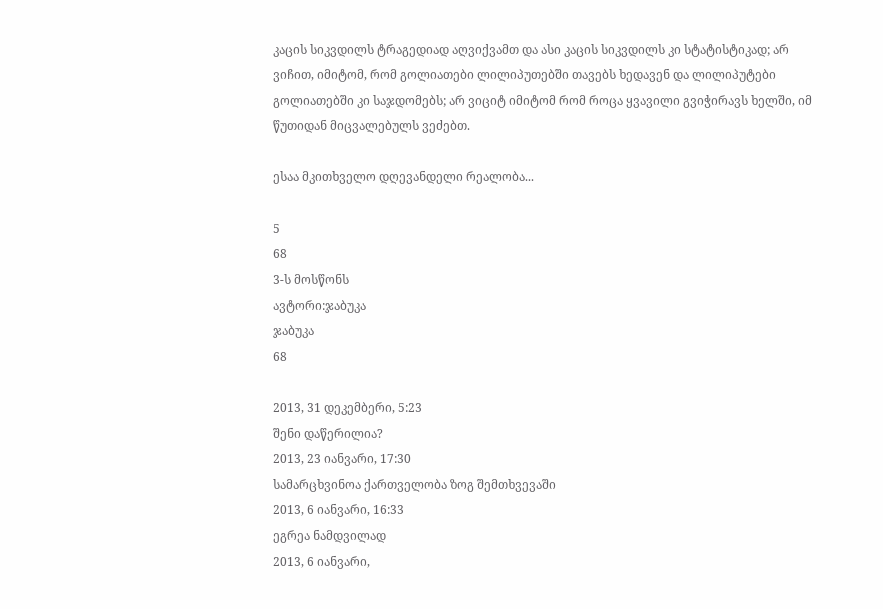კაცის სიკვდილს ტრაგედიად აღვიქვამთ და ასი კაცის სიკვდილს კი სტატისტიკად; არ ვიჩით, იმიტომ, რომ გოლიათები ლილიპუთებში თავებს ხედავენ და ლილიპუტები გოლიათებში კი საჯდომებს; არ ვიციტ იმიტომ რომ როცა ყვავილი გვიჭირავს ხელში, იმ წუთიდან მიცვალებულს ვეძებთ.

ესაა მკითხველო დღევანდელი რეალობა...

5
68
3-ს მოსწონს
ავტორი:ჯაბუკა
ჯაბუკა
68

2013, 31 დეკემბერი, 5:23
შენი დაწერილია?
2013, 23 იანვარი, 17:30
სამარცხვინოა ქართველობა ზოგ შემთხვევაში
2013, 6 იანვარი, 16:33
ეგრეა ნამდვილად
2013, 6 იანვარი,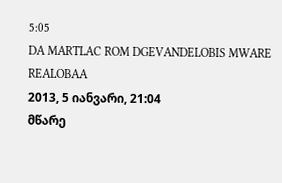5:05
DA MARTLAC ROM DGEVANDELOBIS MWARE REALOBAA
2013, 5 იანვარი, 21:04
მწარე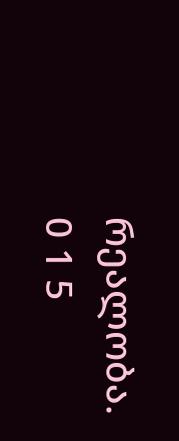რეალობა.
0 1 5